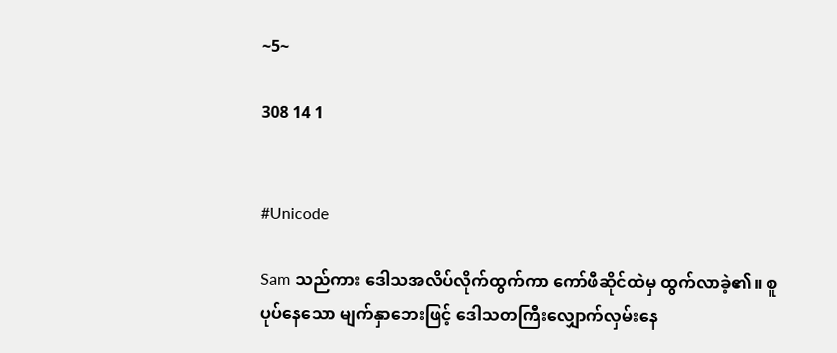~5~

308 14 1


#Unicode

Sam သည်ကား ဒေါသအလိပ်လိုက်ထွက်ကာ ကော်ဖီဆိုင်ထဲမှ ထွက်လာခဲ့၏။ စူပုပ်နေသော မျက်နှာဘေးဖြင့် ဒေါသတကြီးလျှောက်လှမ်းနေ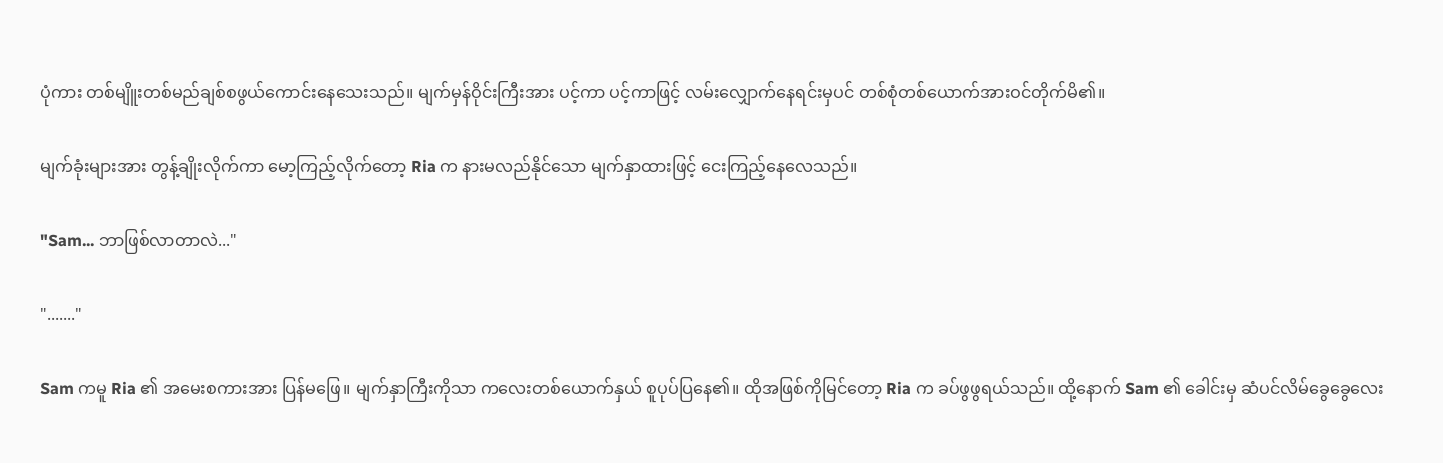ပုံကား တစ်မျိူးတစ်မည်ချစ်စဖွယ်ကောင်းနေသေးသည်။ မျက်မှန်ဝိုင်းကြီးအား ပင့်ကာ ပင့်ကာဖြင့် လမ်းလျှောက်နေရင်းမှပင် တစ်စုံတစ်ယောက်အားဝင်တိုက်မိ၏။

မျက်ခုံးများအား တွန့်ချိုးလိုက်ကာ မော့ကြည့်လိုက်တော့ Ria က နားမလည်နိုင်သော မျက်နှာထားဖြင့် ငေးကြည့်နေလေသည်။

"Sam... ဘာဖြစ်လာတာလဲ..."

"......."

Sam ကမူ Ria ၏ အမေးစကားအား ပြန်မဖြေ။ မျက်နှာကြီးကိုသာ ကလေးတစ်ယောက်နှယ် စူပုပ်ပြနေ၏။ ထိုအဖြစ်ကိုမြင်တော့ Ria က ခပ်ဖွဖွရယ်သည်။ ထို့နောက် Sam ၏ ခေါင်းမှ ဆံပင်လိမ်ခွေခွေလေး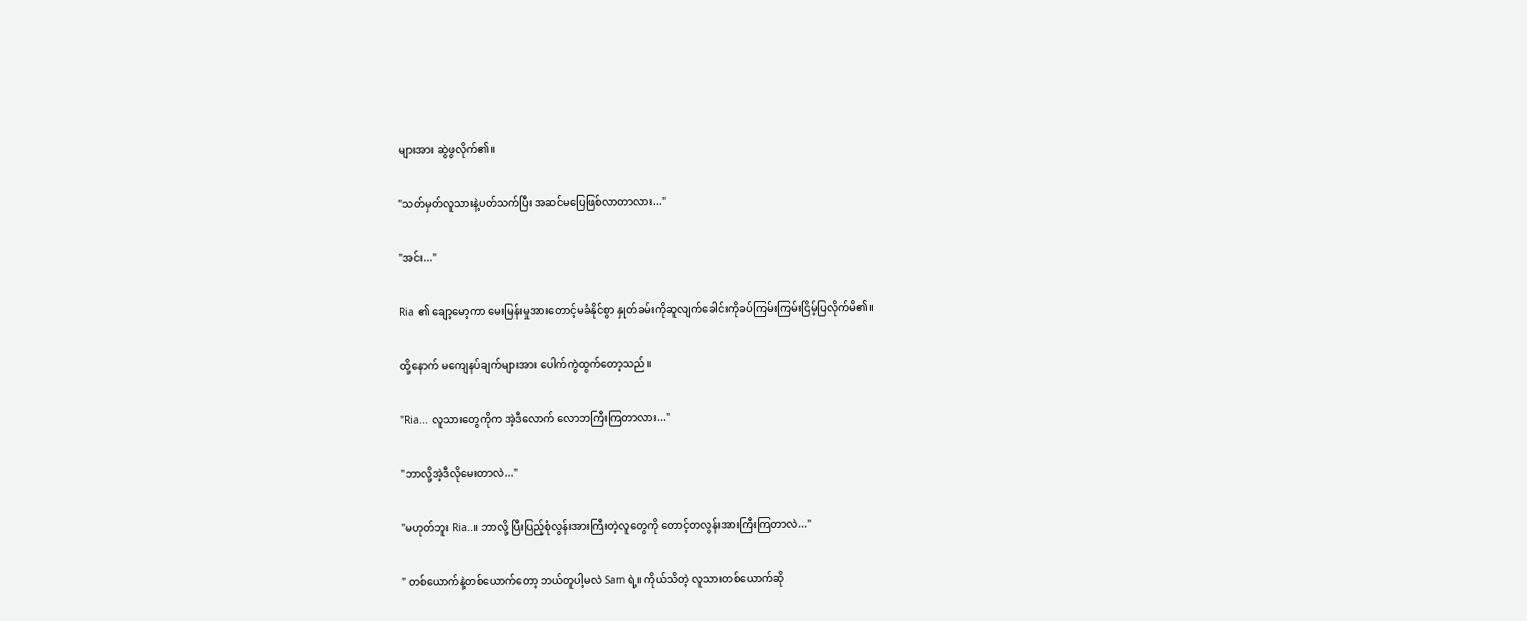များအား ဆွဲဖွလိုက်၏။

"သတ်မှတ်လူသားနဲ့ပတ်သက်ပြီး အဆင်မပြေဖြစ်လာတာလား..."

"အင်း..."

Ria ၏ ချော့မော့ကာ မေးမြန်းမှုအားတောင့်မခံနိုင်စွာ နှုတ်ခမ်းကိုဆူလျက်ခေါင်းကိုခပ်ကြမ်းကြမ်းငြိမ့်ပြလိုက်မိ၏။

ထို့နောက် မကျေနပ်ချက်များအား ပေါက်ကွဲထွက်တော့သည်။

"Ria... လူသားတွေကိုက အဲ့ဒီလောက် လောဘကြီးကြတာလား..."

"ဘာလို့အဲ့ဒီလိုမေးတာလဲ..."

"မဟုတ်ဘူး Ria..။ ဘာလို့ ပြီးပြည့်စုံလွန်းအားကြီးတဲ့လူတွေကို တောင့်တလွန်းအားကြီးကြတာလဲ..."

" တစ်ယောက်နဲ့တစ်ယောက်တော့ ဘယ်တူပါ့မလဲ Sam ရဲ့။ ကိုယ်သိတဲ့ လူသားတစ်ယောက်ဆို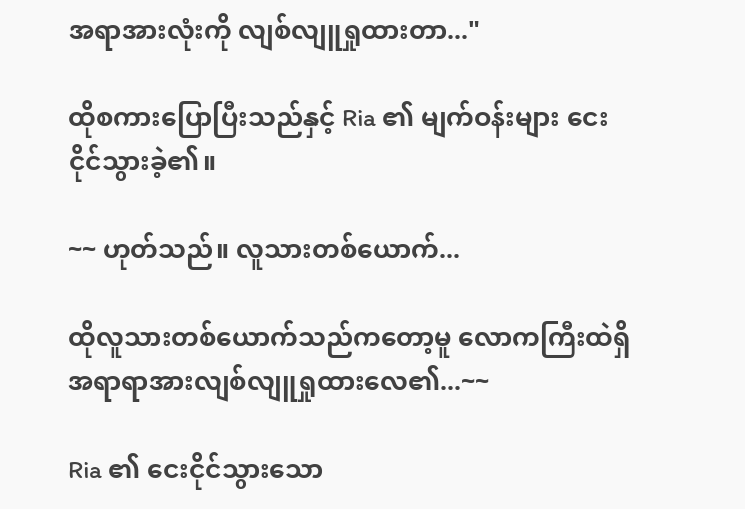အရာအားလုံးကို လျစ်လျူရှုထားတာ..."

ထိုစကားပြောပြီးသည်နှင့် Ria ၏ မျက်ဝန်းများ ငေးငိုင်သွားခဲ့၏။

~~ ဟုတ်သည်။ လူသားတစ်ယောက်...

ထိုလူသားတစ်ယောက်သည်ကတော့မူ လောကကြီးထဲရှိ အရာရာအားလျစ်လျူရှုထားလေ၏...~~

Ria ၏ ငေးငိုင်သွားသော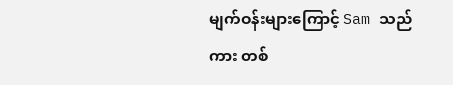မျက်ဝန်းများကြောင့် Sam သည်ကား တစ်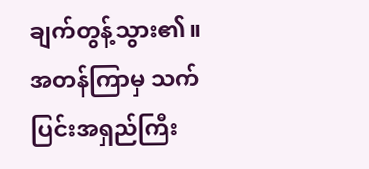ချက်တွန့်သွား၏။ အတန်ကြာမှ သက်ပြင်းအရှည်ကြီး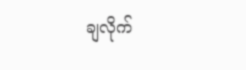ချလိုက်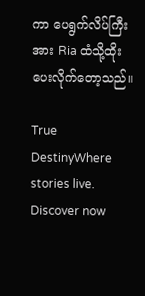ကာ ပေရွက်လိပ်ကြီးအား Ria ထံသို့ထိုးပေးလိုက်တော့သည်။

True DestinyWhere stories live. Discover now